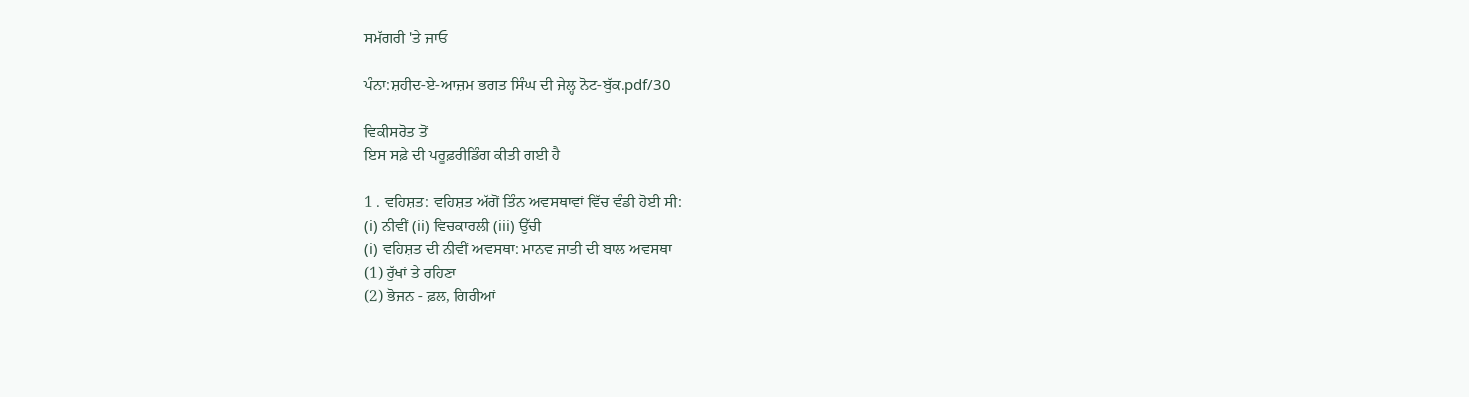ਸਮੱਗਰੀ 'ਤੇ ਜਾਓ

ਪੰਨਾ:ਸ਼ਹੀਦ-ਏ-ਆਜ਼ਮ ਭਗਤ ਸਿੰਘ ਦੀ ਜੇਲ੍ਹ ਨੋਟ-ਬੁੱਕ.pdf/30

ਵਿਕੀਸਰੋਤ ਤੋਂ
ਇਸ ਸਫ਼ੇ ਦੀ ਪਰੂਫ਼ਰੀਡਿੰਗ ਕੀਤੀ ਗਈ ਹੈ

1 . ਵਹਿਸ਼ਤ: ਵਹਿਸ਼ਤ ਅੱਗੋਂ ਤਿੰਨ ਅਵਸਥਾਵਾਂ ਵਿੱਚ ਵੰਡੀ ਹੋਈ ਸੀ:
(i) ਨੀਵੀਂ (ii) ਵਿਚਕਾਰਲੀ (iii) ਉੱਚੀ
(i) ਵਹਿਸ਼ਤ ਦੀ ਨੀਵੀਂ ਅਵਸਥਾ: ਮਾਨਵ ਜਾਤੀ ਦੀ ਬਾਲ ਅਵਸਥਾ
(1) ਰੁੱਖਾਂ ਤੇ ਰਹਿਣਾ
(2) ਭੋਜਨ - ਫ਼ਲ, ਗਿਰੀਆਂ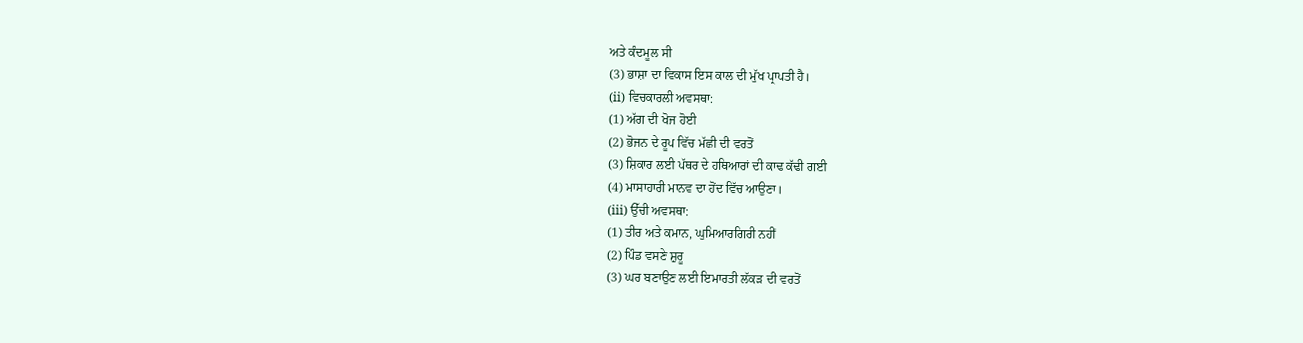ਅਤੇ ਕੰਦਮੂਲ ਸੀ
(3) ਭਾਸ਼ਾ ਦਾ ਵਿਕਾਸ ਇਸ ਕਾਲ ਦੀ ਮੁੱਖ ਪ੍ਰਾਪਤੀ ਹੈ।
(ii) ਵਿਚਕਾਰਲੀ ਅਵਸਥਾ:
(1) ਅੱਗ ਦੀ ਖੋਜ ਹੋਈ
(2) ਭੋਜਨ ਦੇ ਰੂਪ ਵਿੱਚ ਮੱਛੀ ਦੀ ਵਰਤੋਂ
(3) ਸ਼ਿਕਾਰ ਲਈ ਪੱਥਰ ਦੇ ਹਥਿਆਰਾਂ ਦੀ ਕਾਢ ਕੱਢੀ ਗਈ
(4) ਮਾਸਾਹਾਰੀ ਮਾਨਵ ਦਾ ਹੋਂਦ ਵਿੱਚ ਆਉਣਾ।
(iii) ਉੱਚੀ ਅਵਸਥਾ:
(1) ਤੀਰ ਅਤੇ ਕਮਾਨ, ਘੁਮਿਆਰਗਿਰੀ ਨਹੀਂ
(2) ਪਿੰਡ ਵਸਣੇ ਸ਼ੁਰੂ
(3) ਘਰ ਬਣਾਉਣ ਲਈ ਇਮਾਰਤੀ ਲੱਕੜ ਦੀ ਵਰਤੋਂ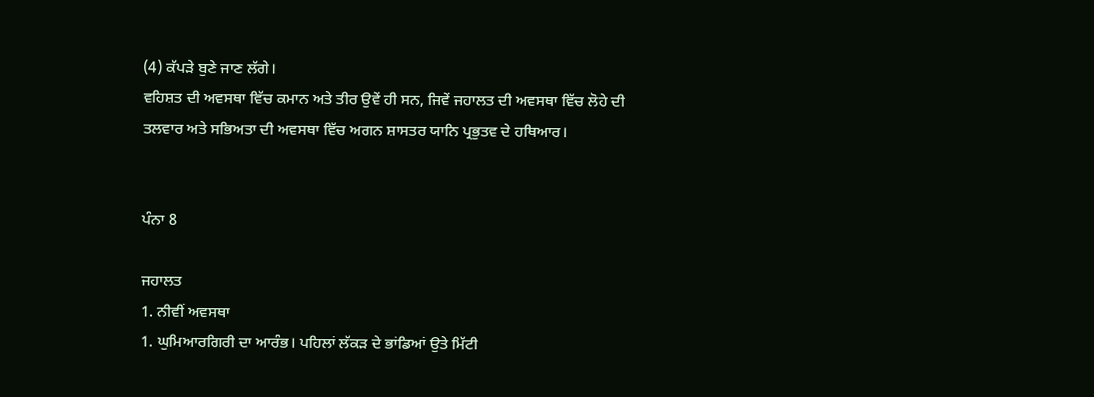(4) ਕੱਪੜੇ ਬੁਣੇ ਜਾਣ ਲੱਗੇ।
ਵਹਿਸ਼ਤ ਦੀ ਅਵਸਥਾ ਵਿੱਚ ਕਮਾਨ ਅਤੇ ਤੀਰ ਉਵੇਂ ਹੀ ਸਨ, ਜਿਵੇਂ ਜਹਾਲਤ ਦੀ ਅਵਸਥਾ ਵਿੱਚ ਲੋਹੇ ਦੀ ਤਲਵਾਰ ਅਤੇ ਸਭਿਅਤਾ ਦੀ ਅਵਸਥਾ ਵਿੱਚ ਅਗਨ ਸ਼ਾਸਤਰ ਯਾਨਿ ਪ੍ਰਭੁਤਵ ਦੇ ਹਥਿਆਰ।


ਪੰਨਾ 8

ਜਹਾਲਤ
1. ਨੀਵੀਂ ਅਵਸਥਾ
1. ਘੁਮਿਆਰਗਿਰੀ ਦਾ ਆਰੰਭ। ਪਹਿਲਾਂ ਲੱਕੜ ਦੇ ਭਾਂਡਿਆਂ ਉਤੇ ਮਿੱਟੀ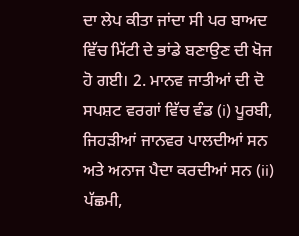ਦਾ ਲੇਪ ਕੀਤਾ ਜਾਂਦਾ ਸੀ ਪਰ ਬਾਅਦ ਵਿੱਚ ਮਿੱਟੀ ਦੇ ਭਾਂਡੇ ਬਣਾਉਣ ਦੀ ਖੋਜ ਹੋ ਗਈ। 2. ਮਾਨਵ ਜਾਤੀਆਂ ਦੀ ਦੋ ਸਪਸ਼ਟ ਵਰਗਾਂ ਵਿੱਚ ਵੰਡ (i) ਪੂਰਬੀ, ਜਿਹੜੀਆਂ ਜਾਨਵਰ ਪਾਲਦੀਆਂ ਸਨ ਅਤੇ ਅਨਾਜ ਪੈਦਾ ਕਰਦੀਆਂ ਸਨ (ii) ਪੱਛਮੀ,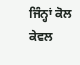ਜਿੰਨ੍ਹਾਂ ਕੋਲ ਕੇਵਲ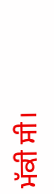ਮੱਕੀ ਸੀ।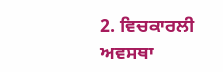2. ਵਿਚਕਾਰਲੀ ਅਵਸਥਾ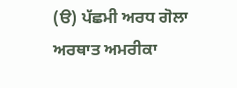(ੳ) ਪੱਛਮੀ ਅਰਧ ਗੋਲਾ ਅਰਥਾਤ ਅਮਰੀਕਾ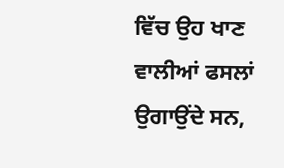ਵਿੱਚ ਉਹ ਖਾਣ ਵਾਲੀਆਂ ਫਸਲਾਂ ਉਗਾਉਂਦੇ ਸਨ,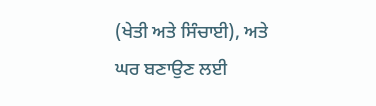(ਖੇਤੀ ਅਤੇ ਸਿੰਚਾਈ), ਅਤੇ ਘਰ ਬਣਾਉਣ ਲਈ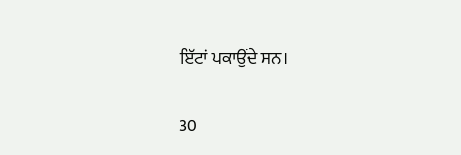ਇੱਟਾਂ ਪਕਾਉਂਦੇ ਸਨ।

30